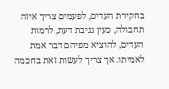בחקירת העדים, לפעמים צריך איזה תחבולה, כעין גניבת דעת, לרמות העדים, להוציא מפיהם דבר אמת לאמיתו. אך צריך לעשות זאת בחכמה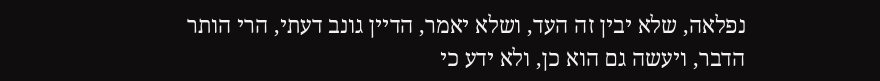נפלאה, שלא יבין זה העד, ושלא יאמר, הדיין גונב דעתי, הרי הותר הדבר, ויעשה גם הוא כן, ולא ידע כי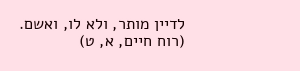לדיין מותר, ולא לו, ואשם. (רוח חיים, א, ט)